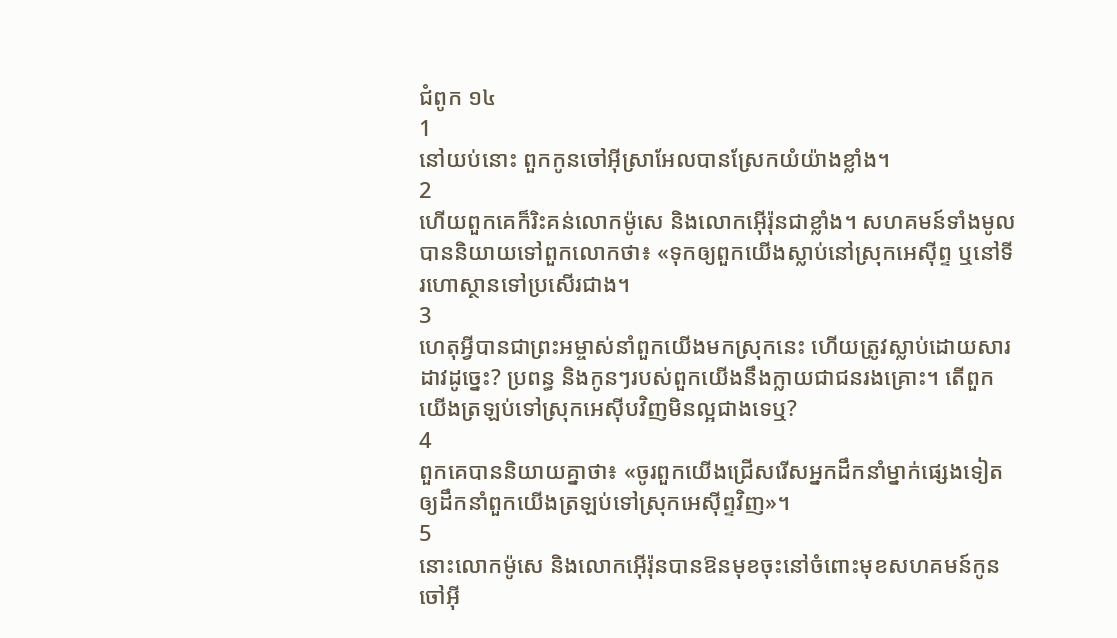ជំពូក ១៤
1
នៅយប់នោះ ពួកកូនចៅអ៊ីស្រាអែលបានស្រែកយំយ៉ាងខ្លាំង។
2
ហើយពួកគេក៏រិះគន់លោកម៉ូសេ និងលោកអ៊ើរ៉ុនជាខ្លាំង។ សហគមន៍ទាំងមូលបាននិយាយទៅពួកលោកថា៖ «ទុកឲ្យពួកយើងស្លាប់នៅស្រុកអេស៊ីព្ទ ឬនៅទីរហោស្ថានទៅប្រសើរជាង។
3
ហេតុអ្វីបានជាព្រះអម្ចាស់នាំពួកយើងមកស្រុកនេះ ហើយត្រូវស្លាប់ដោយសារដាវដូច្នេះ? ប្រពន្ធ និងកូនៗរបស់ពួកយើងនឹងក្លាយជាជនរងគ្រោះ។ តើពួកយើងត្រឡប់ទៅស្រុកអេស៊ីបវិញមិនល្អជាងទេឬ?
4
ពួកគេបាននិយាយគ្នាថា៖ «ចូរពួកយើងជ្រើសរើសអ្នកដឹកនាំម្នាក់ផ្សេងទៀតឲ្យដឹកនាំពួកយើងត្រឡប់ទៅស្រុកអេស៊ីព្ទវិញ»។
5
នោះលោកម៉ូសេ និងលោកអ៊ើរ៉ុនបានឱនមុខចុះនៅចំពោះមុខសហគមន៍កូនចៅអ៊ី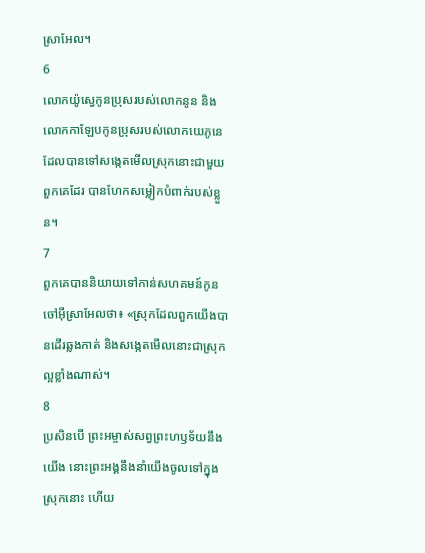ស្រាអែល។
6
លោកយ៉ូស្វេកូនប្រុសរបស់លោកនូន និងលោកកាឡែបកូនប្រុសរបស់លោកយេភូនេដែលបានទៅសង្កេតមើលស្រុកនោះជាមួយពួកគេដែរ បានហែកសម្លៀកបំពាក់របស់ខ្លួន។
7
ពួកគេបាននិយាយទៅកាន់សហគមន៍កូនចៅអ៊ីស្រាអែលថា៖ «ស្រុកដែលពួកយើងបានដើរឆ្លងកាត់ និងសង្កេតមើលនោះជាស្រុកល្អខ្លាំងណាស់។
8
ប្រសិនបើ ព្រះអម្ចាស់សព្វព្រះហឫទ័យនឹងយើង នោះព្រះអង្គនឹងនាំយើងចូលទៅក្នុងស្រុកនោះ ហើយ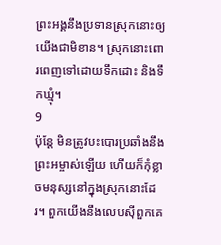ព្រះអង្គនឹងប្រទានស្រុកនោះឲ្យយើងជាមិខាន។ ស្រុកនោះពោរពេញទៅដោយទឹកដោះ និងទឹកឃ្មុំ។
9
ប៉ុន្តែ មិនត្រូវបះបោរប្រឆាំងនឹងព្រះអម្ចាស់ឡើយ ហើយក៏កុំខ្លាចមនុស្សនៅក្នុងស្រុកនោះដែរ។ ពួកយើងនឹងលេបស៊ីពួកគេ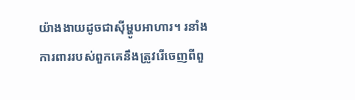យ៉ាងងាយដូចជាស៊ីម្ហូបអាហារ។ រនាំងការពាររបស់ពួកគេនឹងត្រូវរើចេញពីពួ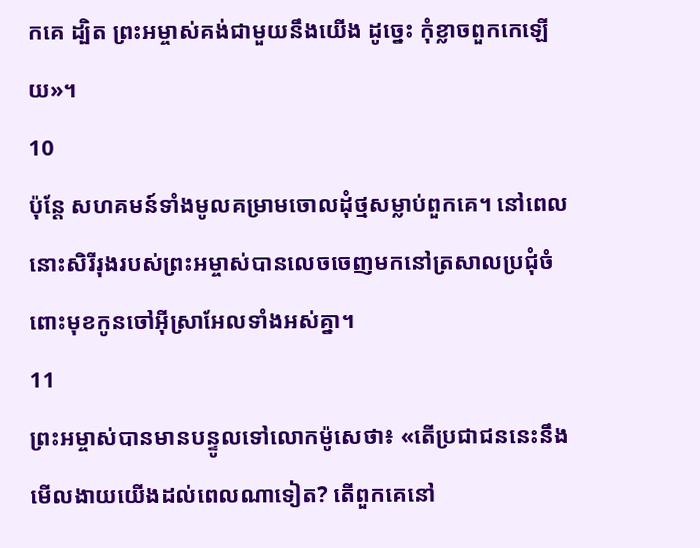កគេ ដ្បិត ព្រះអម្ចាស់គង់ជាមួយនឹងយើង ដូច្នេះ កុំខ្លាចពួកកេឡើយ»។
10
ប៉ុន្ដែ សហគមន៍ទាំងមូលគម្រាមចោលដុំថ្មសម្លាប់ពួកគេ។ នៅពេលនោះសិរីរុងរបស់ព្រះអម្ចាស់បានលេចចេញមកនៅត្រសាលប្រជុំចំពោះមុខកូនចៅអ៊ីស្រាអែលទាំងអស់គ្នា។
11
ព្រះអម្ចាស់បានមានបន្ទូលទៅលោកម៉ូសេថា៖ «តើប្រជាជននេះនឹងមើលងាយយើងដល់ពេលណាទៀត? តើពួកគេនៅ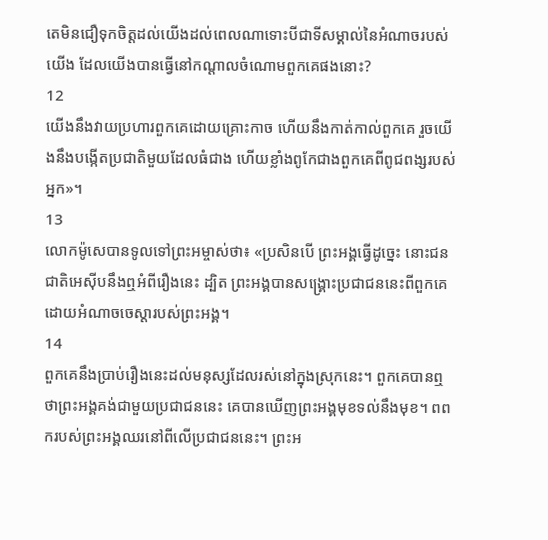តេមិនជឿទុកចិត្តដល់យើងដល់ពេលណាទោះបីជាទីសម្គាល់នៃអំណាចរបស់យើង ដែលយើងបានធ្វើនៅកណ្ដាលចំណោមពួកគេផងនោះ?
12
យើងនឹងវាយប្រហារពួកគេដោយគ្រោះកាច ហើយនឹងកាត់កាល់ពួកគេ រួចយើងនឹងបង្កើតប្រជាតិមួយដែលធំជាង ហើយខ្លាំងពូកែជាងពួកគេពីពូជពង្សរបស់អ្នក»។
13
លោកម៉ូសេបានទូលទៅព្រះអម្ចាស់ថា៖ «ប្រសិនបើ ព្រះអង្គធ្វើដូច្នេះ នោះជនជាតិអេស៊ីបនឹងឮអំពីរឿងនេះ ដ្បិត ព្រះអង្គបានសង្គ្រោះប្រជាជននេះពីពួកគេ ដោយអំណាចចេស្តារបស់ព្រះអង្គ។
14
ពួកគេនឹងប្រាប់រឿងនេះដល់មនុស្សដែលរស់នៅក្នុងស្រុកនេះ។ ពួកគេបានឮថាព្រះអង្គគង់ជាមួយប្រជាជននេះ គេបានឃើញព្រះអង្គមុខទល់នឹងមុខ។ ពពករបស់ព្រះអង្គឈរនៅពីលើប្រជាជននេះ។ ព្រះអ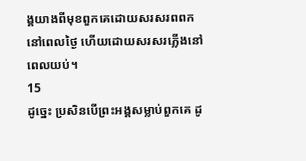ង្គយាងពីមុខពួកគេដោយសរសរពពកនៅពេលថ្ងៃ ហើយដោយសរសរភ្លើងនៅពេលយប់។
15
ដូច្នេះ ប្រសិនបើព្រះអង្គសម្លាប់ពួកគេ ដូ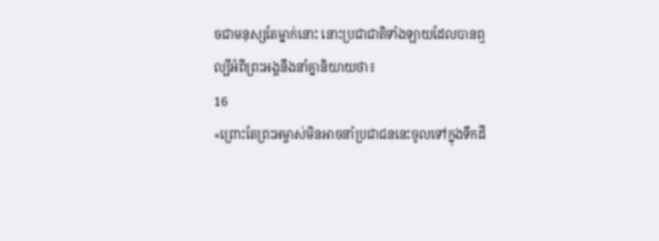ចជាមនុស្សតែម្នាក់នោះ នោះប្រជាជាតិទាំងឡាយដែលបានឮល្បីអំពីព្រះអង្គនឹងនាំគ្នានិយាយថា៖
16
«ព្រោះតែព្រះអម្ចាស់មិនអាចនាំប្រជាជននេះចូលទៅក្នុងទឹកដី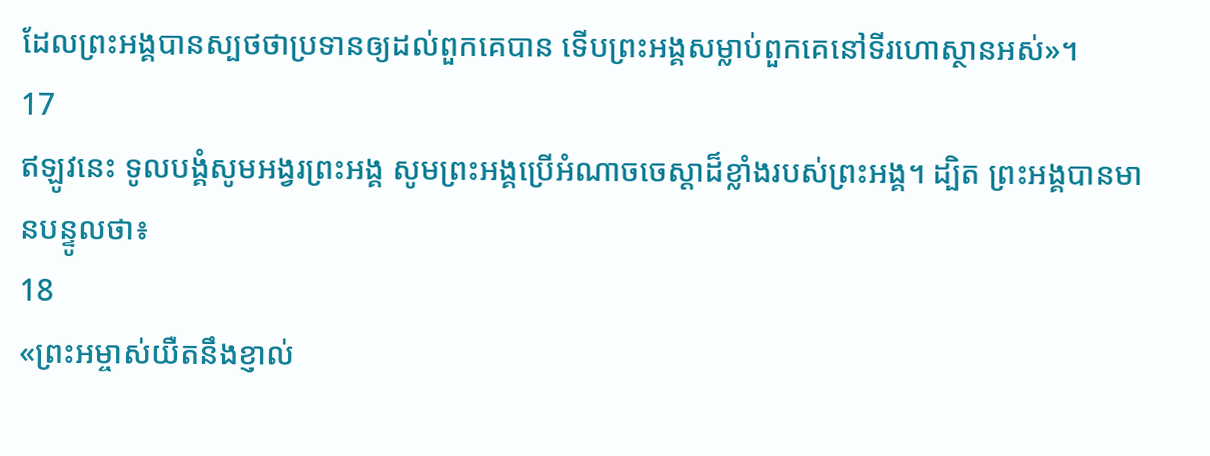ដែលព្រះអង្គបានស្បថថាប្រទានឲ្យដល់ពួកគេបាន ទើបព្រះអង្គសម្លាប់ពួកគេនៅទីរហោស្ថានអស់»។
17
ឥឡូវនេះ ទូលបង្គំសូមអង្វរព្រះអង្គ សូមព្រះអង្គប្រើអំណាចចេស្ដាដ៏ខ្លាំងរបស់ព្រះអង្គ។ ដ្បិត ព្រះអង្គបានមានបន្ទូលថា៖
18
«ព្រះអម្ចាស់យឺតនឹងខ្ញាល់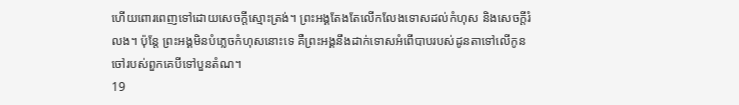ហើយពោរពេញទៅដោយសេចក្តីស្មោះត្រង់។ ព្រះអង្គតែងតែលើកលែងទោសដល់កំហុស និងសេចក្តីរំលង។ ប៉ុន្តែ ព្រះអង្គមិនបំភ្លេចកំហុសនោះទេ គឺព្រះអង្គនឹងដាក់ទោសអំពើបាបរបស់ដូនតាទៅលើកូនចៅរបស់ពួកគេបីទៅបួនតំណ។
19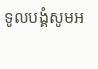ទូលបង្គំសូមអ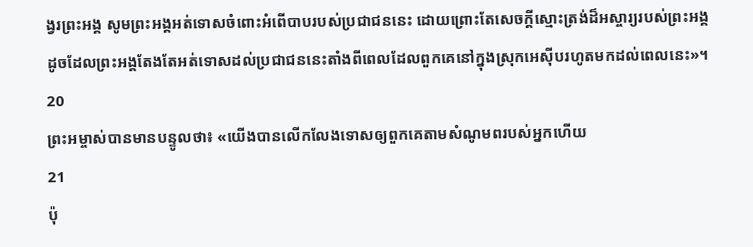ង្វរព្រះអង្គ សូមព្រះអង្គអត់ទោសចំពោះអំពើបាបរបស់ប្រជាជននេះ ដោយព្រោះតែសេចក្តីស្មោះត្រង់ដ៏អស្ចារ្យរបស់ព្រះអង្គ ដូចដែលព្រះអង្គតែងតែអត់ទោសដល់ប្រជាជននេះតាំងពីពេលដែលពួកគេនៅក្នុងស្រុកអេស៊ីបរហូតមកដល់ពេលនេះ»។
20
ព្រះអម្ចាស់បានមានបន្ទូលថា៖ «យើងបានលើកលែងទោសឲ្យពួកគេតាមសំណូមពរបស់អ្នកហើយ
21
ប៉ុ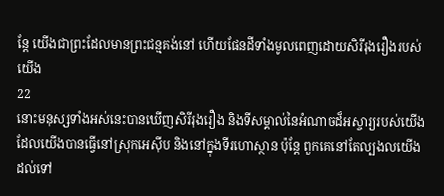ន្តែ យើងជាព្រះដែលមានព្រះជន្មគង់នៅ ហើយផែនដីទាំងមូលពេញដោយសិរីរុងរឿងរបស់យើង
22
នោះមនុស្សទាំងអស់នេះបានឃើញសិរីរុងរឿង និងទីសម្គាល់នៃអំណាចដ៏អស្ចារ្យរបស់យើង ដែលយើងបានធ្វើនៅស្រុកអេស៊ីប និងនៅក្នុងទីរហោស្ថាន ប៉ុន្តែ ពួកគេនៅតែល្បងលយើងដល់ទៅ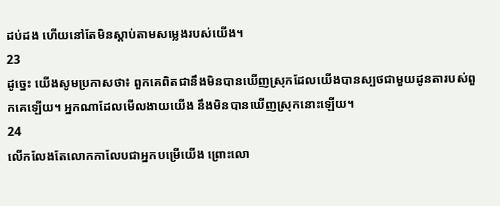ដប់ដង ហើយនៅតែមិនស្តាប់តាមសម្លេងរបស់យើង។
23
ដូច្នេះ យើងសូមប្រកាសថា៖ ពួកគេពិតជានឹងមិនបានឃើញស្រុកដែលយើងបានស្បថជាមួយដូនតារបស់ពួកគេឡើយ។ អ្នកណាដែលមើលងាយយើង នឹងមិនបានឃើញស្រុកនោះឡើយ។
24
លើកលែងតែលោកកាលែបជាអ្នកបម្រើយើង ព្រោះលោ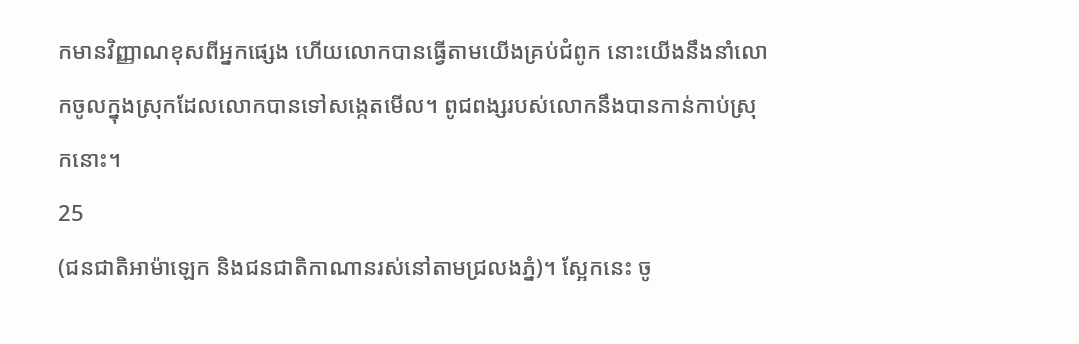កមានវិញ្ញាណខុសពីអ្នកផ្សេង ហើយលោកបានធ្វើតាមយើងគ្រប់ជំពូក នោះយើងនឹងនាំលោកចូលក្នុងស្រុកដែលលោកបានទៅសង្កេតមើល។ ពូជពង្សរបស់លោកនឹងបានកាន់កាប់ស្រុកនោះ។
25
(ជនជាតិអាម៉ាឡេក និងជនជាតិកាណានរស់នៅតាមជ្រលងភ្នំ)។ ស្អែកនេះ ចូ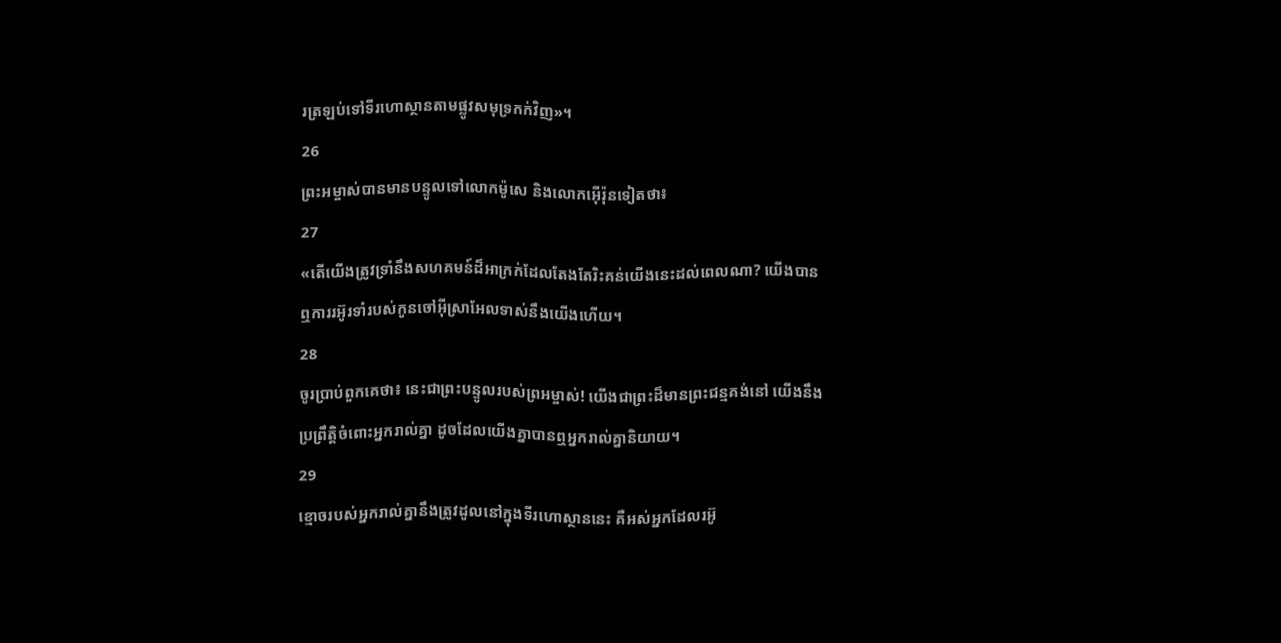រត្រឡប់ទៅទីរហោស្ថានតាមផ្លូវសមុទ្រកក់វិញ»។
26
ព្រះអម្ចាស់បានមានបន្ទូលទៅលោកម៉ូសេ និងលោកអ៊ើរ៉ុនទៀតថា៖
27
«តើយើងត្រូវទ្រាំនឹងសហគមន៍ដ៏អាក្រក់ដែលតែងតែរិះគន់យើងនេះដល់ពេលណា? យើងបានឮការរអ៊ូរទាំរបស់កូនចៅអ៊ីស្រាអែលទាស់នឹងយើងហើយ។
28
ចូរប្រាប់ពួកគេថា៖ នេះជាព្រះបន្ទូលរបស់ព្រអម្ចាស់! យើងជាព្រះដ៏មានព្រះជន្មគង់នៅ យើងនឹងប្រព្រឹត្តិចំពោះអ្នករាល់គ្នា ដូចដែលយើងគ្នាបានឮអ្នករាល់គ្នានិយាយ។
29
ខ្មោចរបស់អ្នករាល់គ្នានឹងត្រូវដូលនៅក្នុងទីរហោស្ថាននេះ គឺអស់អ្នកដែលរអ៊ូ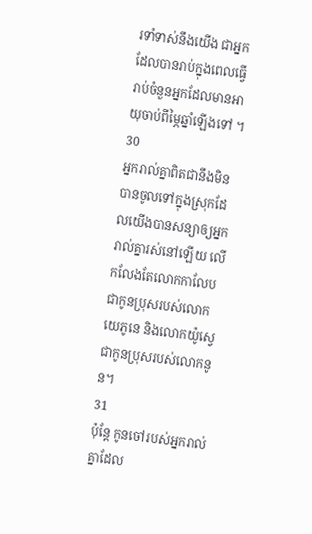រទាំទាស់នឹងយើង ជាអ្នកដែលបានរាប់ក្នុងពេលធ្វើរាប់ចំនួនអ្នកដែលមានអាយុចាប់ពីម្ភៃឆ្នាំឡើងទៅ ។
30
អ្នករាល់គ្នាពិតជានឹងមិនបានចូលទៅក្នុងស្រុកដែលយើងបានសន្យាឲ្យអ្នករាល់គ្នារស់នៅឡើយ លើកលែងតែលោកកាលែបជាកូនប្រុសរបស់លោកយេភូនេ និងលោកយ៉ូស្វេ ជាកូនប្រុសរបស់លោកនូន។
31
ប៉ុន្តែ កូនចៅរបស់អ្នករាល់គ្នាដែល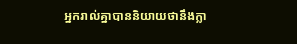អ្នករាល់គ្នាបាននិយាយថានឹងក្លា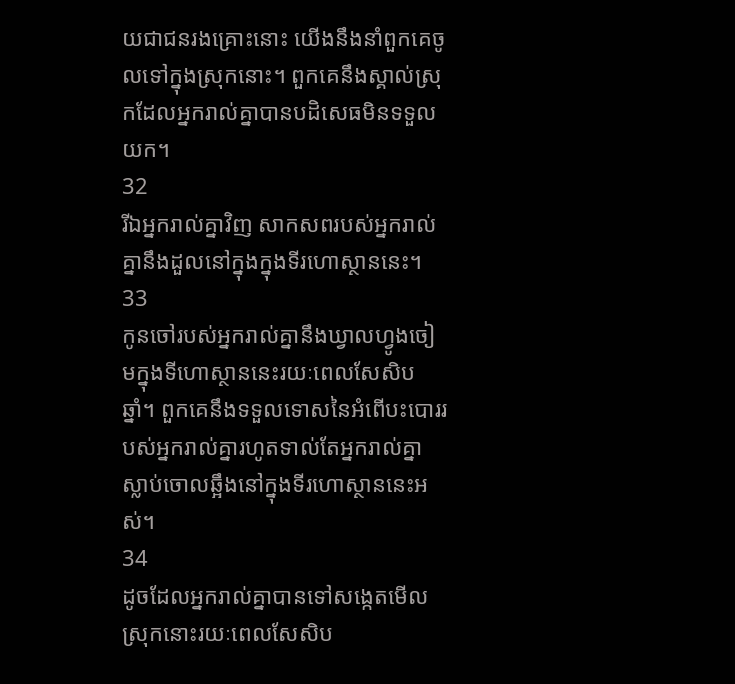យជាជនរងគ្រោះនោះ យើងនឹងនាំពួកគេចូលទៅក្នុងស្រុកនោះ។ ពួកគេនឹងស្គាល់ស្រុកដែលអ្នករាល់គ្នាបានបដិសេធមិនទទួលយក។
32
រីឯអ្នករាល់គ្នាវិញ សាកសពរបស់អ្នករាល់គ្នានឹងដួលនៅក្នុងក្នុងទីរហោស្ថាននេះ។
33
កូនចៅរបស់អ្នករាល់គ្នានឹងឃ្វាលហ្វូងចៀមក្នុងទីហោស្ថាននេះរយៈពេលសែសិបឆ្នាំ។ ពួកគេនឹងទទួលទោសនៃអំពើបះបោររបស់អ្នករាល់គ្នារហូតទាល់តែអ្នករាល់គ្នាស្លាប់ចោលឆ្អឹងនៅក្នុងទីរហោស្ថាននេះអស់។
34
ដូចដែលអ្នករាល់គ្នាបានទៅសង្កេតមើលស្រុកនោះរយៈពេលសែសិប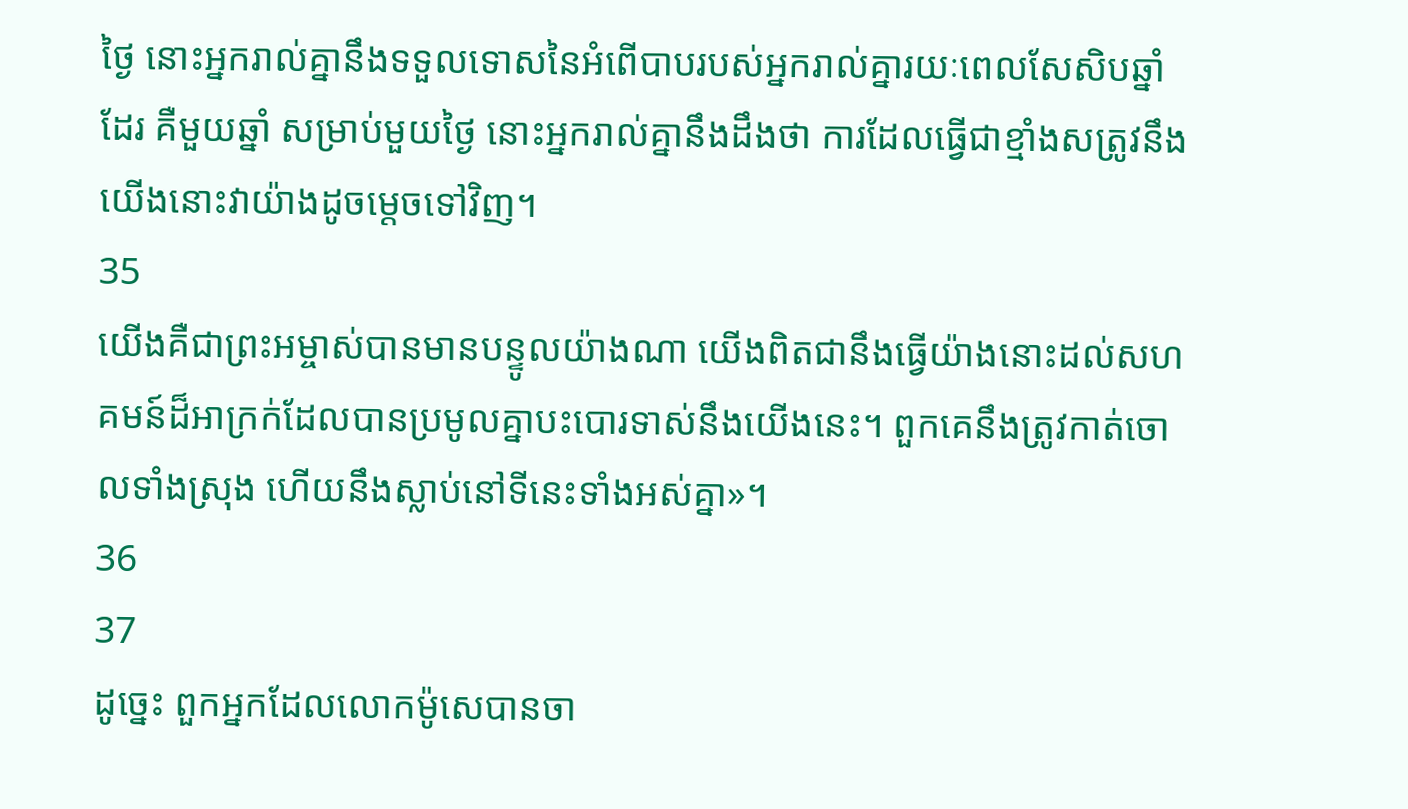ថ្ងៃ នោះអ្នករាល់គ្នានឹងទទួលទោសនៃអំពើបាបរបស់អ្នករាល់គ្នារយៈពេលសែសិបឆ្នាំដែរ គឺមួយឆ្នាំ សម្រាប់មួយថ្ងៃ នោះអ្នករាល់គ្នានឹងដឹងថា ការដែលធ្វើជាខ្មាំងសត្រូវនឹងយើងនោះវាយ៉ាងដូចម្ដេចទៅវិញ។
35
យើងគឺជាព្រះអម្ចាស់បានមានបន្ទូលយ៉ាងណា យើងពិតជានឹងធ្វើយ៉ាងនោះដល់សហគមន៍ដ៏អាក្រក់ដែលបានប្រមូលគ្នាបះបោរទាស់នឹងយើងនេះ។ ពួកគេនឹងត្រូវកាត់ចោលទាំងស្រុង ហើយនឹងស្លាប់នៅទីនេះទាំងអស់គ្នា»។
36
37
ដូច្នេះ ពួកអ្នកដែលលោកម៉ូសេបានចា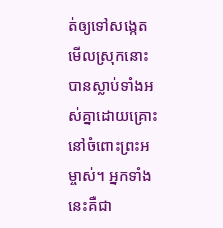ត់ឲ្យទៅសង្កេតមើលស្រុកនោះបានស្លាប់ទាំងអស់គ្នាដោយគ្រោះនៅចំពោះព្រះអម្ចាស់។ អ្នកទាំងនេះគឺជា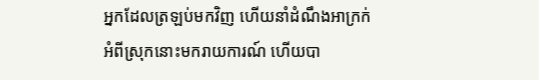អ្នកដែលត្រឡប់មកវិញ ហើយនាំដំណឹងអាក្រក់អំពីស្រុកនោះមករាយការណ៍ ហើយបា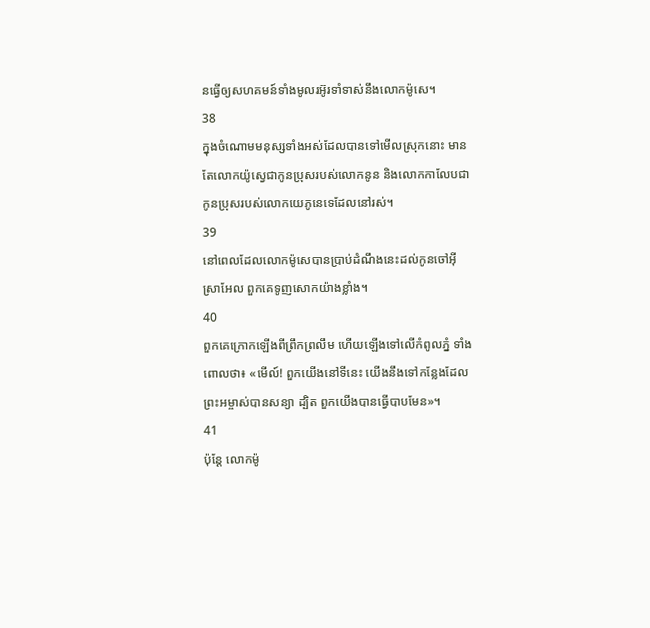នធ្វើឲ្យសហគមន៍ទាំងមូលរអ៊ូរទាំទាស់នឹងលោកម៉ូសេ។
38
ក្នុងចំណោមមនុស្សទាំងអស់ដែលបានទៅមើលស្រុកនោះ មានតែលោកយ៉ូស្វេជាកូនប្រុសរបស់លោកនូន និងលោកកាលែបជាកូនប្រុសរបស់លោកយេភូនេទេដែលនៅរស់។
39
នៅពេលដែលលោកម៉ូសេបានប្រាប់ដំណឹងនេះដល់កូនចៅអ៊ីស្រាអែល ពួកគេទូញសោកយ៉ាងខ្លាំង។
40
ពួកគេក្រោកឡើងពីព្រឹកព្រលឹម ហើយឡើងទៅលើកំពូលភ្នំ ទាំងពោលថា៖ «មើល៍! ពួកយើងនៅទីនេះ យើងនឹងទៅកន្លែងដែលព្រះអម្ចាស់បានសន្យា ដ្បិត ពួកយើងបានធ្វើបាបមែន»។
41
ប៉ុន្តែ លោកម៉ូ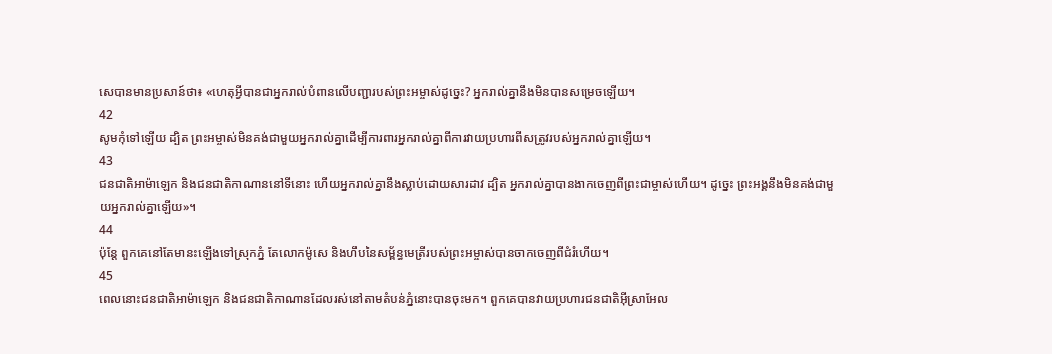សេបានមានប្រសាន៍ថា៖ «ហេតុអ្វីបានជាអ្នករាល់បំពានលើបញ្ជារបស់ព្រះអម្ចាស់ដូច្នេះ? អ្នករាល់គ្នានឹងមិនបានសម្រេចឡើយ។
42
សូមកុំទៅឡើយ ដ្បិត ព្រះអម្ចាស់មិនគង់ជាមួយអ្នករាល់គ្នាដើម្បីការពារអ្នករាល់គ្នាពីការវាយប្រហារពីសត្រូវរបស់អ្នករាល់គ្នាឡើយ។
43
ជនជាតិអាម៉ាឡេក និងជនជាតិកាណាននៅទីនោះ ហើយអ្នករាល់គ្នានឹងស្លាប់ដោយសារដាវ ដ្បិត អ្នករាល់គ្នាបានងាកចេញពីព្រះជាម្ចាស់ហើយ។ ដូច្នេះ ព្រះអង្គនឹងមិនគង់ជាមួយអ្នករាល់គ្នាឡើយ»។
44
ប៉ុន្តែ ពួកគេនៅតែមានះឡើងទៅស្រុកភ្នំ តែលោកម៉ូសេ និងហឹបនៃសម្ព័ន្ធមេត្រីរបស់ព្រះអម្ចាស់បានចាកចេញពីជំរំហើយ។
45
ពេលនោះជនជាតិអាម៉ាឡេក និងជនជាតិកាណានដែលរស់នៅតាមតំបន់ភ្នំនោះបានចុះមក។ ពួកគេបានវាយប្រហារជនជាតិអ៊ីស្រាអែល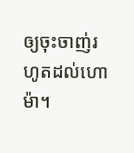ឲ្យចុះចាញ់រហូតដល់ហោម៉ា។